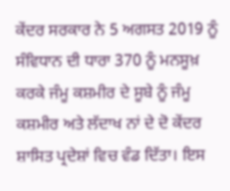ਕੇਂਦਰ ਸਰਕਾਰ ਨੇ 5 ਅਗਸਤ 2019 ਨੂੰ ਸੰਵਿਧਾਨ ਦੀ ਧਾਰਾ 370 ਨੂੰ ਮਨਸੂਖ਼ ਕਰਕੇ ਜੰਮੂ ਕਸ਼ਮੀਰ ਦੇ ਸੂਬੇ ਨੂੰ ਜੰਮੂ ਕਸ਼ਮੀਰ ਅਤੇ ਲੱਦਾਖ ਨਾਂ ਦੇ ਦੋ ਕੇਂਦਰ ਸ਼ਾਸਿਤ ਪ੍ਰਦੇਸ਼ਾਂ ਵਿਚ ਵੰਡ ਦਿੱਤਾ। ਇਸ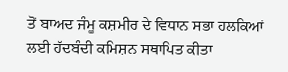ਤੋਂ ਬਾਅਦ ਜੰਮੂ ਕਸ਼ਮੀਰ ਦੇ ਵਿਧਾਨ ਸਭਾ ਹਲਕਿਆਂ ਲਈ ਹੱਦਬੰਦੀ ਕਮਿਸ਼ਨ ਸਥਾਪਿਤ ਕੀਤਾ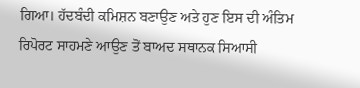ਗਿਆ। ਹੱਦਬੰਦੀ ਕਮਿਸ਼ਨ ਬਣਾਉਣ ਅਤੇ ਹੁਣ ਇਸ ਦੀ ਅੰਤਿਮ ਰਿਪੋਰਟ ਸਾਹਮਣੇ ਆਉਣ ਤੋਂ ਬਾਅਦ ਸਥਾਨਕ ਸਿਆਸੀ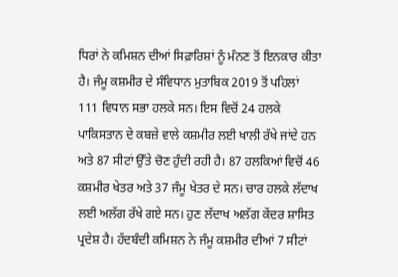ਧਿਰਾਂ ਨੇ ਕਮਿਸ਼ਨ ਦੀਆਂ ਸਿਫ਼ਾਰਿਸ਼ਾਂ ਨੂੰ ਮੰਨਣ ਤੋਂ ਇਨਕਾਰ ਕੀਤਾ ਹੈ। ਜੰਮੂ ਕਸ਼ਮੀਰ ਦੇ ਸੰਵਿਧਾਨ ਮੁਤਾਬਿਕ 2019 ਤੋਂ ਪਹਿਲਾਂ 111 ਵਿਧਾਨ ਸਭਾ ਹਲਕੇ ਸਨ। ਇਸ ਵਿਚੋਂ 24 ਹਲਕੇ ਪਾਕਿਸਤਾਨ ਦੇ ਕਬਜ਼ੇ ਵਾਲੇ ਕਸ਼ਮੀਰ ਲਈ ਖਾਲੀ ਰੱਖੇ ਜਾਂਦੇ ਹਨ ਅਤੇ 87 ਸੀਟਾਂ ਉੱਤੇ ਚੋਣ ਹੁੰਦੀ ਰਹੀ ਹੈ। 87 ਹਲਕਿਆਂ ਵਿਚੋਂ 46 ਕਸ਼ਮੀਰ ਖੇਤਰ ਅਤੇ 37 ਜੰਮੂ ਖੇਤਰ ਦੇ ਸਨ। ਚਾਰ ਹਲਕੇ ਲੱਦਾਖ ਲਈ ਅਲੱਗ ਰੱਖੇ ਗਏ ਸਨ। ਹੁਣ ਲੱਦਾਖ ਅਲੱਗ ਕੇਂਦਰ ਸ਼ਾਸਿਤ ਪ੍ਰਦੇਸ਼ ਹੈ। ਹੱਦਬੰਦੀ ਕਮਿਸ਼ਨ ਨੇ ਜੰਮੂ ਕਸ਼ਮੀਰ ਦੀਆਂ 7 ਸੀਟਾਂ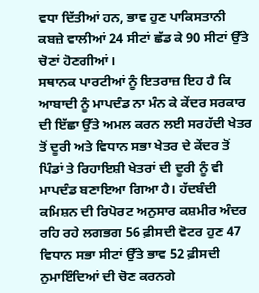ਵਧਾ ਦਿੱਤੀਆਂ ਹਨ, ਭਾਵ ਹੁਣ ਪਾਕਿਸਤਾਨੀ ਕਬਜ਼ੇ ਵਾਲੀਆਂ 24 ਸੀਟਾਂ ਛੱਡ ਕੇ 90 ਸੀਟਾਂ ਉੱਤੇ ਚੋਣਾਂ ਹੋਣਗੀਆਂ।
ਸਥਾਨਕ ਪਾਰਟੀਆਂ ਨੂੰ ਇਤਰਾਜ਼ ਇਹ ਹੈ ਕਿ ਆਬਾਦੀ ਨੂੰ ਮਾਪਦੰਡ ਨਾ ਮੰਨ ਕੇ ਕੇਂਦਰ ਸਰਕਾਰ ਦੀ ਇੱਛਾ ਉੱਤੇ ਅਮਲ ਕਰਨ ਲਈ ਸਰਹੱਦੀ ਖੇਤਰ ਤੋਂ ਦੂਰੀ ਅਤੇ ਵਿਧਾਨ ਸਭਾ ਖੇਤਰ ਦੇ ਕੇਂਦਰ ਤੋਂ ਪਿੰਡਾਂ ਤੇ ਰਿਹਾਇਸ਼ੀ ਖੇਤਰਾਂ ਦੀ ਦੂਰੀ ਨੂੰ ਵੀ ਮਾਪਦੰਡ ਬਣਾਇਆ ਗਿਆ ਹੈ। ਹੱਦਬੰਦੀ ਕਮਿਸ਼ਨ ਦੀ ਰਿਪੋਰਟ ਅਨੁਸਾਰ ਕਸ਼ਮੀਰ ਅੰਦਰ ਰਹਿ ਰਹੇ ਲਗਭਗ 56 ਫ਼ੀਸਦੀ ਵੋਟਰ ਹੁਣ 47 ਵਿਧਾਨ ਸਭਾ ਸੀਟਾਂ ਉੱਤੇ ਭਾਵ 52 ਫ਼ੀਸਦੀ ਨੁਮਾਇੰਦਿਆਂ ਦੀ ਚੋਣ ਕਰਨਗੇ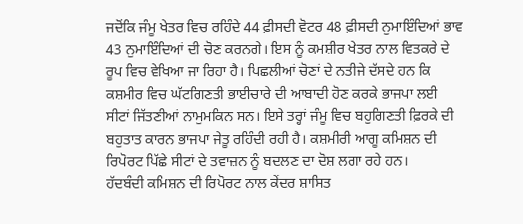ਜਦੋਂਕਿ ਜੰਮੂ ਖੇਤਰ ਵਿਚ ਰਹਿੰਦੇ 44 ਫ਼ੀਸਦੀ ਵੋਟਰ 48 ਫ਼ੀਸਦੀ ਨੁਮਾਇੰਦਿਆਂ ਭਾਵ 43 ਨੁਮਾਇੰਦਿਆਂ ਦੀ ਚੋਣ ਕਰਨਗੇ। ਇਸ ਨੂੰ ਕਮਸ਼ੀਰ ਖੇਤਰ ਨਾਲ ਵਿਤਕਰੇ ਦੇ ਰੂਪ ਵਿਚ ਵੇਖਿਆ ਜਾ ਰਿਹਾ ਹੈ। ਪਿਛਲੀਆਂ ਚੋਣਾਂ ਦੇ ਨਤੀਜੇ ਦੱਸਦੇ ਹਨ ਕਿ ਕਸ਼ਮੀਰ ਵਿਚ ਘੱਟਗਿਣਤੀ ਭਾਈਚਾਰੇ ਦੀ ਆਬਾਦੀ ਹੋਣ ਕਰਕੇ ਭਾਜਪਾ ਲਈ ਸੀਟਾਂ ਜਿੱਤਣੀਆਂ ਨਾਮੁਮਕਿਨ ਸਨ। ਇਸੇ ਤਰ੍ਹਾਂ ਜੰਮੂ ਵਿਚ ਬਹੁਗਿਣਤੀ ਫ਼ਿਰਕੇ ਦੀ ਬਹੁਤਾਤ ਕਾਰਨ ਭਾਜਪਾ ਜੇਤੂ ਰਹਿੰਦੀ ਰਹੀ ਹੈ। ਕਸ਼ਮੀਰੀ ਆਗੂ ਕਮਿਸ਼ਨ ਦੀ ਰਿਪੋਰਟ ਪਿੱਛੇ ਸੀਟਾਂ ਦੇ ਤਵਾਜ਼ਨ ਨੂੰ ਬਦਲਣ ਦਾ ਦੋਸ਼ ਲਗਾ ਰਹੇ ਹਨ।
ਹੱਦਬੰਦੀ ਕਮਿਸ਼ਨ ਦੀ ਰਿਪੋਰਟ ਨਾਲ ਕੇਂਦਰ ਸ਼ਾਸਿਤ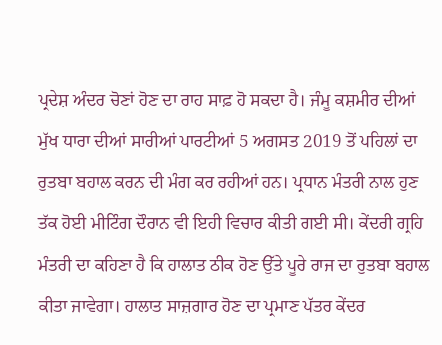ਪ੍ਰਦੇਸ਼ ਅੰਦਰ ਚੋਣਾਂ ਹੋਣ ਦਾ ਰਾਹ ਸਾਫ਼ ਹੋ ਸਕਦਾ ਹੈ। ਜੰਮੂ ਕਸ਼ਮੀਰ ਦੀਆਂ ਮੁੱਖ ਧਾਰਾ ਦੀਆਂ ਸਾਰੀਆਂ ਪਾਰਟੀਆਂ 5 ਅਗਸਤ 2019 ਤੋਂ ਪਹਿਲਾਂ ਦਾ ਰੁਤਬਾ ਬਹਾਲ ਕਰਨ ਦੀ ਮੰਗ ਕਰ ਰਹੀਆਂ ਹਨ। ਪ੍ਰਧਾਨ ਮੰਤਰੀ ਨਾਲ ਹੁਣ ਤੱਕ ਹੋਈ ਮੀਟਿੰਗ ਦੌਰਾਨ ਵੀ ਇਹੀ ਵਿਚਾਰ ਕੀਤੀ ਗਈ ਸੀ। ਕੇਂਦਰੀ ਗ੍ਰਹਿ ਮੰਤਰੀ ਦਾ ਕਹਿਣਾ ਹੈ ਕਿ ਹਾਲਾਤ ਠੀਕ ਹੋਣ ਉੱਤੇ ਪੂਰੇ ਰਾਜ ਦਾ ਰੁਤਬਾ ਬਹਾਲ ਕੀਤਾ ਜਾਵੇਗਾ। ਹਾਲਾਤ ਸਾਜ਼ਗਾਰ ਹੋਣ ਦਾ ਪ੍ਰਮਾਣ ਪੱਤਰ ਕੇਂਦਰ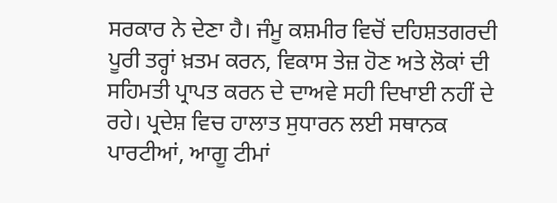ਸਰਕਾਰ ਨੇ ਦੇਣਾ ਹੈ। ਜੰਮੂ ਕਸ਼ਮੀਰ ਵਿਚੋਂ ਦਹਿਸ਼ਤਗਰਦੀ ਪੂਰੀ ਤਰ੍ਹਾਂ ਖ਼ਤਮ ਕਰਨ, ਵਿਕਾਸ ਤੇਜ਼ ਹੋਣ ਅਤੇ ਲੋਕਾਂ ਦੀ ਸਹਿਮਤੀ ਪ੍ਰਾਪਤ ਕਰਨ ਦੇ ਦਾਅਵੇ ਸਹੀ ਦਿਖਾਈ ਨਹੀਂ ਦੇ ਰਹੇ। ਪ੍ਰਦੇਸ਼ ਵਿਚ ਹਾਲਾਤ ਸੁਧਾਰਨ ਲਈ ਸਥਾਨਕ ਪਾਰਟੀਆਂ, ਆਗੂ ਟੀਮਾਂ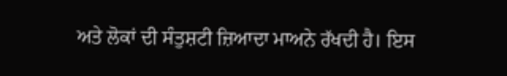ਅਤੇ ਲੋਕਾਂ ਦੀ ਸੰਤੁਸ਼ਟੀ ਜ਼ਿਆਦਾ ਮਾਅਨੇ ਰੱਖਦੀ ਹੈ। ਇਸ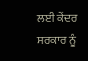ਲਈ ਕੇਂਦਰ ਸਰਕਾਰ ਨੂੰ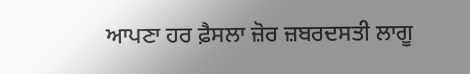ਆਪਣਾ ਹਰ ਫ਼ੈਸਲਾ ਜ਼ੋਰ ਜ਼ਬਰਦਸਤੀ ਲਾਗੂ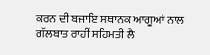ਕਰਨ ਦੀ ਬਜਾਇ ਸਥਾਨਕ ਆਗੂਆਂ ਨਾਲ ਗੱਲਬਾਤ ਰਾਹੀਂ ਸਹਿਮਤੀ ਲੈ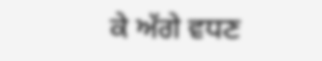ਕੇ ਅੱਗੇ ਵਧਣ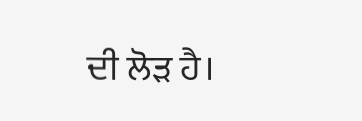ਦੀ ਲੋੜ ਹੈ।